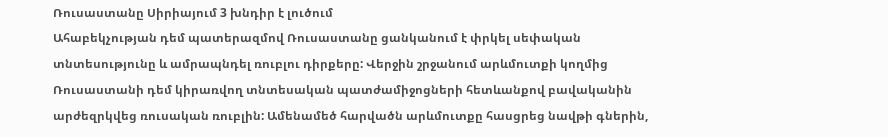Ռուսաստանը Սիրիայում 3 խնդիր է լուծում
Ահաբեկչության դեմ պատերազմով Ռուսաստանը ցանկանում է փրկել սեփական տնտեսությունը և ամրապնդել ռուբլու դիրքերը: Վերջին շրջանում արևմուտքի կողմից Ռուսաստանի դեմ կիրառվող տնտեսական պատժամիջոցների հետևանքով բավականին արժեզրկվեց ռուսական ռուբլին: Ամենամեծ հարվածն արևմուտքը հասցրեց նավթի գներին,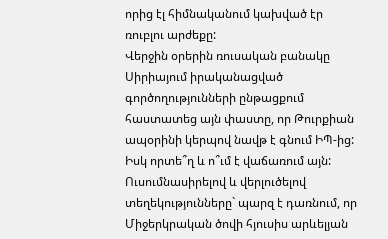որից էլ հիմնականում կախված էր ռուբլու արժեքը:
Վերջին օրերին ռուսական բանակը Սիրիայում իրականացված գործողությունների ընթացքում հաստատեց այն փաստը, որ Թուրքիան ապօրինի կերպով նավթ է գնում ԻՊ-ից: Իսկ որտե՞ղ և ո՞ւմ է վաճառում այն: Ուսումնասիրելով և վերլուծելով տեղեկությունները` պարզ է դառնում, որ Միջերկրական ծովի հյուսիս արևելյան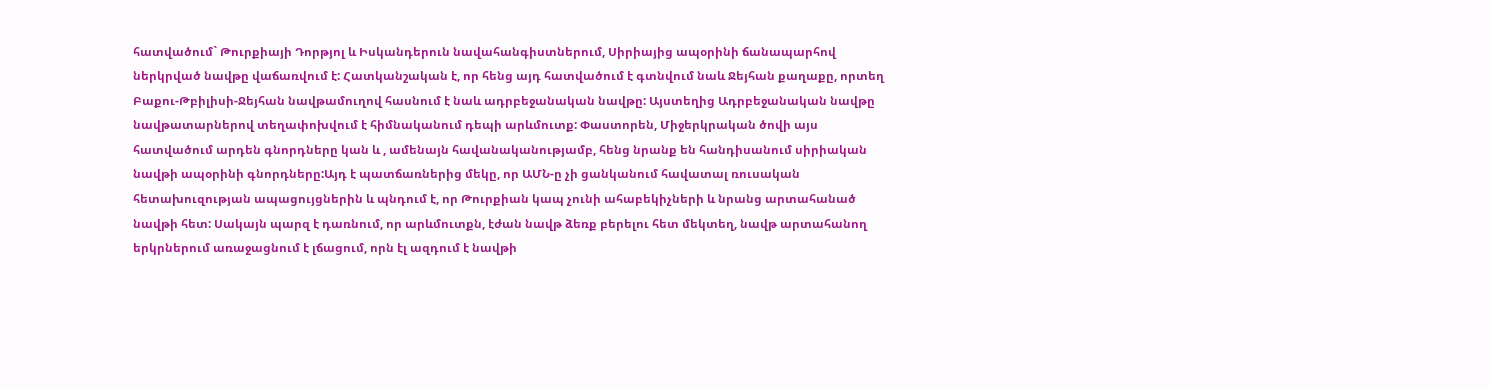հատվածում` Թուրքիայի Դորթյոլ և Իսկանդերուն նավահանգիստներում, Սիրիայից ապօրինի ճանապարհով ներկրված նավթը վաճառվում է: Հատկանշական է, որ հենց այդ հատվածում է գտնվում նաև Ջեյհան քաղաքը, որտեղ Բաքու-Թբիլիսի-Ջեյհան նավթամուղով հասնում է նաև ադրբեջանական նավթը: Այստեղից Ադրբեջանական նավթը նավթատարներով տեղափոխվում է հիմնականում դեպի արևմուտք: Փաստորեն, Միջերկրական ծովի այս հատվածում արդեն գնորդները կան և , ամենայն հավանականությամբ, հենց նրանք են հանդիսանում սիրիական նավթի ապօրինի գնորդները:Այդ է պատճառներից մեկը, որ ԱՄՆ-ը չի ցանկանում հավատալ ռուսական հետախուզության ապացույցներին և պնդում է, որ Թուրքիան կապ չունի ահաբեկիչների և նրանց արտահանած նավթի հետ: Սակայն պարզ է դառնում, որ արևմուտքն, էժան նավթ ձեռք բերելու հետ մեկտեղ, նավթ արտահանող երկրներում առաջացնում է լճացում, որն էլ ազդում է նավթի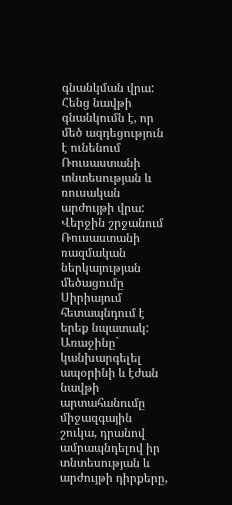գնանկման վրա: Հենց նավթի գնանկումն է, որ մեծ ազդեցություն է ունենում Ռուսաստանի տնտեսության և ռուսական արժույթի վրա:
Վերջին շրջանում Ռուսաստանի ռազմական ներկայության մեծացումը Սիրիայում հետապնդում է երեք նպատակ: Առաջինը` կանխարգելել ապօրինի և էժան նավթի արտահանումը միջազգային շուկա, դրանով ամրապնդելով իր տնտեսության և արժույթի դիրքերը,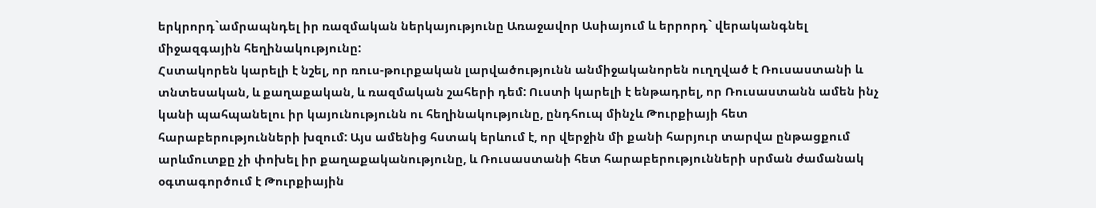երկրորդ`ամրապնդել իր ռազմական ներկայությունը Առաջավոր Ասիայում և երրորդ` վերականգնել միջազգային հեղինակությունը:
Հստակորեն կարելի է նշել, որ ռուս-թուրքական լարվածությունն անմիջականորեն ուղղված է Ռուսաստանի և տնտեսական, և քաղաքական, և ռազմական շահերի դեմ: Ուստի կարելի է ենթադրել, որ Ռուսաստանն ամեն ինչ կանի պահպանելու իր կայունությունն ու հեղինակությունը, ընդհուպ մինչև Թուրքիայի հետ հարաբերությունների խզում: Այս ամենից հստակ երևում է, որ վերջին մի քանի հարյուր տարվա ընթացքում արևմուտքը չի փոխել իր քաղաքականությունը, և Ռուսաստանի հետ հարաբերությունների սրման ժամանակ օգտագործում է Թուրքիային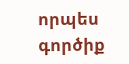որպես գործիք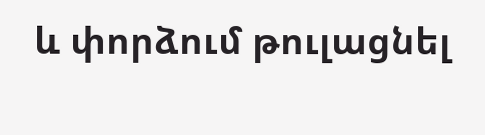և փորձում թուլացնել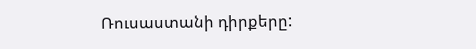Ռուսաստանի դիրքերը: